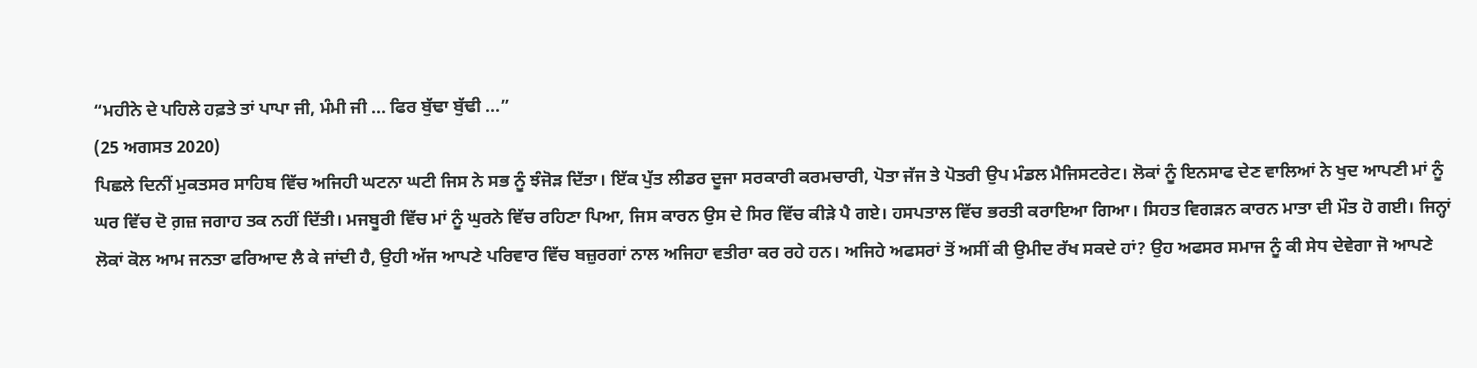“ਮਹੀਨੇ ਦੇ ਪਹਿਲੇ ਹਫ਼ਤੇ ਤਾਂ ਪਾਪਾ ਜੀ, ਮੰਮੀ ਜੀ ... ਫਿਰ ਬੁੱਢਾ ਬੁੱਢੀ ...”
(25 ਅਗਸਤ 2020)
ਪਿਛਲੇ ਦਿਨੀਂ ਮੁਕਤਸਰ ਸਾਹਿਬ ਵਿੱਚ ਅਜਿਹੀ ਘਟਨਾ ਘਟੀ ਜਿਸ ਨੇ ਸਭ ਨੂੰ ਝੰਜੋੜ ਦਿੱਤਾ। ਇੱਕ ਪੁੱਤ ਲੀਡਰ ਦੂਜਾ ਸਰਕਾਰੀ ਕਰਮਚਾਰੀ, ਪੋਤਾ ਜੱਜ ਤੇ ਪੋਤਰੀ ਉਪ ਮੰਡਲ ਮੈਜਿਸਟਰੇਟ। ਲੋਕਾਂ ਨੂੰ ਇਨਸਾਫ ਦੇਣ ਵਾਲਿਆਂ ਨੇ ਖੁਦ ਆਪਣੀ ਮਾਂ ਨੂੰ ਘਰ ਵਿੱਚ ਦੋ ਗ਼ਜ਼ ਜਗਾਹ ਤਕ ਨਹੀਂ ਦਿੱਤੀ। ਮਜਬੂਰੀ ਵਿੱਚ ਮਾਂ ਨੂੰ ਘੁਰਨੇ ਵਿੱਚ ਰਹਿਣਾ ਪਿਆ, ਜਿਸ ਕਾਰਨ ਉਸ ਦੇ ਸਿਰ ਵਿੱਚ ਕੀੜੇ ਪੈ ਗਏ। ਹਸਪਤਾਲ ਵਿੱਚ ਭਰਤੀ ਕਰਾਇਆ ਗਿਆ। ਸਿਹਤ ਵਿਗੜਨ ਕਾਰਨ ਮਾਤਾ ਦੀ ਮੌਤ ਹੋ ਗਈ। ਜਿਨ੍ਹਾਂ ਲੋਕਾਂ ਕੋਲ ਆਮ ਜਨਤਾ ਫਰਿਆਦ ਲੈ ਕੇ ਜਾਂਦੀ ਹੈ, ਉਹੀ ਅੱਜ ਆਪਣੇ ਪਰਿਵਾਰ ਵਿੱਚ ਬਜ਼ੁਰਗਾਂ ਨਾਲ ਅਜਿਹਾ ਵਤੀਰਾ ਕਰ ਰਹੇ ਹਨ। ਅਜਿਹੇ ਅਫਸਰਾਂ ਤੋਂ ਅਸੀਂ ਕੀ ਉਮੀਦ ਰੱਖ ਸਕਦੇ ਹਾਂ? ਉਹ ਅਫਸਰ ਸਮਾਜ ਨੂੰ ਕੀ ਸੇਧ ਦੇਵੇਗਾ ਜੋ ਆਪਣੇ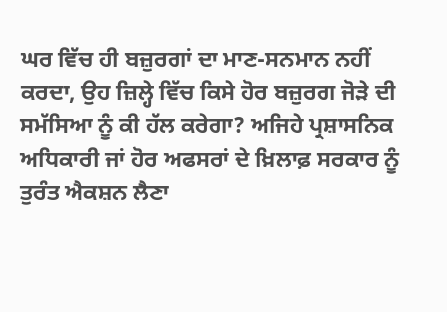ਘਰ ਵਿੱਚ ਹੀ ਬਜ਼ੁਰਗਾਂ ਦਾ ਮਾਣ-ਸਨਮਾਨ ਨਹੀਂ ਕਰਦਾ, ਉਹ ਜ਼ਿਲ੍ਹੇ ਵਿੱਚ ਕਿਸੇ ਹੋਰ ਬਜ਼ੁਰਗ ਜੋੜੇ ਦੀ ਸਮੱਸਿਆ ਨੂੰ ਕੀ ਹੱਲ ਕਰੇਗਾ? ਅਜਿਹੇ ਪ੍ਰਸ਼ਾਸਨਿਕ ਅਧਿਕਾਰੀ ਜਾਂ ਹੋਰ ਅਫਸਰਾਂ ਦੇ ਖ਼ਿਲਾਫ਼ ਸਰਕਾਰ ਨੂੰ ਤੁਰੰਤ ਐਕਸ਼ਨ ਲੈਣਾ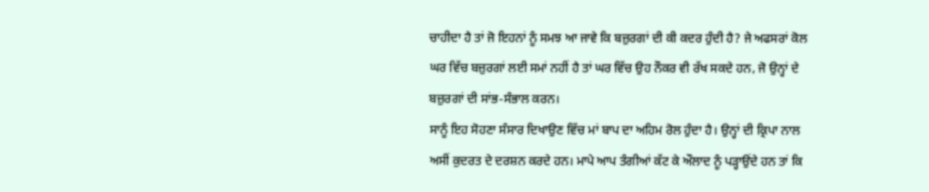ਚਾਹੀਦਾ ਹੈ ਤਾਂ ਜੋ ਇਹਨਾਂ ਨੂੰ ਸਮਝ ਆ ਜਾਵੇ ਕਿ ਬਜ਼ੁਰਗਾਂ ਦੀ ਕੀ ਕਦਰ ਹੁੰਦੀ ਹੈ? ਜੇ ਅਫਸਰਾਂ ਕੋਲ ਘਰ ਵਿੱਚ ਬਜ਼ੁਰਗਾਂ ਲਈ ਸਮਾਂ ਨਹੀਂ ਹੈ ਤਾਂ ਘਰ ਵਿੱਚ ਉਹ ਨੌਕਰ ਵੀ ਰੱਖ ਸਕਦੇ ਹਨ, ਜੋ ਉਨ੍ਹਾਂ ਦੇ ਬਜ਼ੁਰਗਾਂ ਦੀ ਸਾਂਭ-ਸੰਭਾਲ ਕਰਨ।
ਸਾਨੂੰ ਇਹ ਸੋਹਣਾ ਸੰਸਾਰ ਦਿਖਾਉਣ ਵਿੱਚ ਮਾਂ ਬਾਪ ਦਾ ਅਹਿਮ ਰੋਲ ਹੁੰਦਾ ਹੈ। ਉਨ੍ਹਾਂ ਦੀ ਕ੍ਰਿਪਾ ਨਾਲ ਅਸੀਂ ਕੁਦਰਤ ਦੇ ਦਰਸ਼ਨ ਕਰਦੇ ਹਨ। ਮਾਪੇ ਆਪ ਤੰਗੀਆਂ ਕੱਟ ਕੇ ਔਲਾਦ ਨੂੰ ਪੜ੍ਹਾਉਂਦੇ ਹਨ ਤਾਂ ਕਿ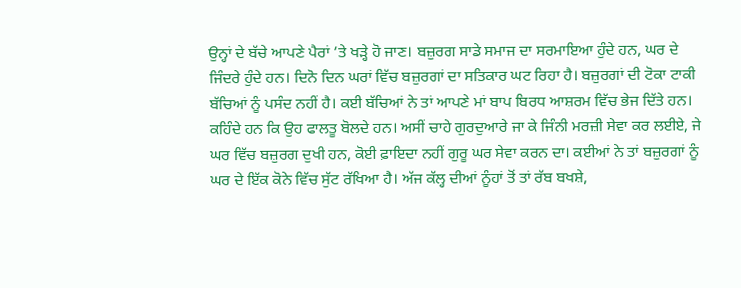ਉਨ੍ਹਾਂ ਦੇ ਬੱਚੇ ਆਪਣੇ ਪੈਰਾਂ ’ਤੇ ਖੜ੍ਹੇ ਹੋ ਜਾਣ। ਬਜ਼ੁਰਗ ਸਾਡੇ ਸਮਾਜ ਦਾ ਸਰਮਾਇਆ ਹੁੰਦੇ ਹਨ, ਘਰ ਦੇ ਜਿੰਦਰੇ ਹੁੰਦੇ ਹਨ। ਦਿਨੋ ਦਿਨ ਘਰਾਂ ਵਿੱਚ ਬਜ਼ੁਰਗਾਂ ਦਾ ਸਤਿਕਾਰ ਘਟ ਰਿਹਾ ਹੈ। ਬਜ਼ੁਰਗਾਂ ਦੀ ਟੋਕਾ ਟਾਕੀ ਬੱਚਿਆਂ ਨੂੰ ਪਸੰਦ ਨਹੀਂ ਹੈ। ਕਈ ਬੱਚਿਆਂ ਨੇ ਤਾਂ ਆਪਣੇ ਮਾਂ ਬਾਪ ਬਿਰਧ ਆਸ਼ਰਮ ਵਿੱਚ ਭੇਜ ਦਿੱਤੇ ਹਨ। ਕਹਿੰਦੇ ਹਨ ਕਿ ਉਹ ਫਾਲਤੂ ਬੋਲਦੇ ਹਨ। ਅਸੀਂ ਚਾਹੇ ਗੁਰਦੁਆਰੇ ਜਾ ਕੇ ਜਿੰਨੀ ਮਰਜ਼ੀ ਸੇਵਾ ਕਰ ਲਈਏ, ਜੇ ਘਰ ਵਿੱਚ ਬਜ਼ੁਰਗ ਦੁਖੀ ਹਨ, ਕੋਈ ਫ਼ਾਇਦਾ ਨਹੀਂ ਗੁਰੂ ਘਰ ਸੇਵਾ ਕਰਨ ਦਾ। ਕਈਆਂ ਨੇ ਤਾਂ ਬਜ਼ੁਰਗਾਂ ਨੂੰ ਘਰ ਦੇ ਇੱਕ ਕੋਨੇ ਵਿੱਚ ਸੁੱਟ ਰੱਖਿਆ ਹੈ। ਅੱਜ ਕੱਲ੍ਹ ਦੀਆਂ ਨੂੰਹਾਂ ਤੋਂ ਤਾਂ ਰੱਬ ਬਖਸ਼ੇ,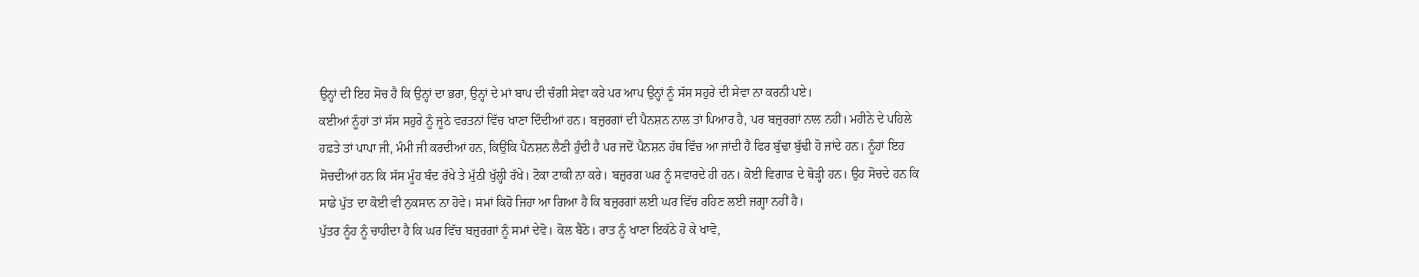ਉਨ੍ਹਾਂ ਦੀ ਇਹ ਸੋਚ ਹੈ ਕਿ ਉਨ੍ਹਾਂ ਦਾ ਭਰਾ, ਉਨ੍ਹਾਂ ਦੇ ਮਾਂ ਬਾਪ ਦੀ ਚੰਗੀ ਸੇਵਾ ਕਰੇ ਪਰ ਆਪ ਉਨ੍ਹਾਂ ਨੂੰ ਸੱਸ ਸਹੁਰੇ ਦੀ ਸੇਵਾ ਨਾ ਕਰਨੀ ਪਏ।
ਕਈਆਂ ਨੂੰਹਾਂ ਤਾਂ ਸੱਸ ਸਹੁਰੇ ਨੂੰ ਜੂਠੇ ਵਰਤਨਾਂ ਵਿੱਚ ਖਾਣਾ ਦਿੰਦੀਆਂ ਹਨ। ਬਜ਼ੁਰਗਾਂ ਦੀ ਪੈਨਸ਼ਨ ਨਾਲ ਤਾਂ ਪਿਆਰ ਹੈ, ਪਰ ਬਜ਼ੁਰਗਾਂ ਨਾਲ ਨਹੀਂ। ਮਹੀਨੇ ਦੇ ਪਹਿਲੇ ਹਫ਼ਤੇ ਤਾਂ ਪਾਪਾ ਜੀ, ਮੰਮੀ ਜੀ ਕਰਦੀਆਂ ਹਨ, ਕਿਉਂਕਿ ਪੈਨਸ਼ਨ ਲੈਣੀ ਹੁੰਦੀ ਹੈ ਪਰ ਜਦੋਂ ਪੈਨਸ਼ਨ ਹੱਥ ਵਿੱਚ ਆ ਜਾਂਦੀ ਹੈ ਫਿਰ ਬੁੱਢਾ ਬੁੱਢੀ ਹੋ ਜਾਂਦੇ ਹਨ। ਨੂੰਹਾਂ ਇਹ ਸੋਚਦੀਆਂ ਹਨ ਕਿ ਸੱਸ ਮੂੰਹ ਬੰਦ ਰੱਖੇ ਤੇ ਮੁੱਠੀ ਖੁੱਲ੍ਹੀ ਰੱਖੇ। ਟੋਕਾ ਟਾਕੀ ਨਾ ਕਰੇ। ਬਜ਼ੁਰਗ ਘਰ ਨੂੰ ਸਵਾਰਦੇ ਹੀ ਹਨ। ਕੋਈ ਵਿਗਾੜ ਦੇ ਥੋੜ੍ਹੀ ਹਨ। ਉਹ ਸੋਚਦੇ ਹਨ ਕਿ ਸਾਡੇ ਪੁੱਤ ਦਾ ਕੋਈ ਵੀ ਨੁਕਸਾਨ ਨਾ ਹੋਵੇ। ਸਮਾਂ ਕਿਹੋ ਜਿਹਾ ਆ ਗਿਆ ਹੈ ਕਿ ਬਜ਼ੁਰਗਾਂ ਲਈ ਘਰ ਵਿੱਚ ਰਹਿਣ ਲਈ ਜਗ੍ਹਾ ਨਹੀਂ ਹੈ।
ਪੁੱਤਰ ਨੂੰਹ ਨੂੰ ਚਾਹੀਦਾ ਹੈ ਕਿ ਘਰ ਵਿੱਚ ਬਜ਼ੁਰਗਾਂ ਨੂੰ ਸਮਾਂ ਦੇਵੋ। ਕੋਲ ਬੈਠੋ। ਰਾਤ ਨੂੰ ਖਾਣਾ ਇਕੱਠੇ ਹੋ ਕੇ ਖਾਵੋ,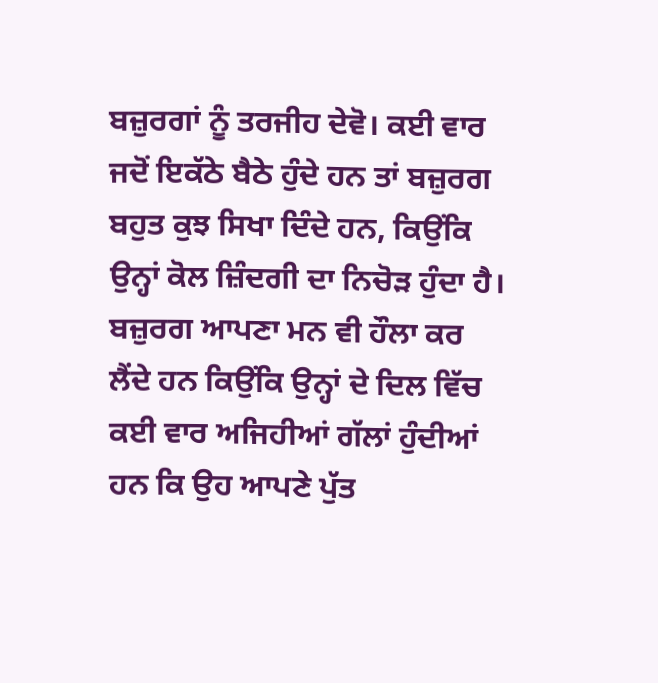ਬਜ਼ੁਰਗਾਂ ਨੂੰ ਤਰਜੀਹ ਦੇਵੋ। ਕਈ ਵਾਰ ਜਦੋਂ ਇਕੱਠੇ ਬੈਠੇ ਹੁੰਦੇ ਹਨ ਤਾਂ ਬਜ਼ੁਰਗ ਬਹੁਤ ਕੁਝ ਸਿਖਾ ਦਿੰਦੇ ਹਨ, ਕਿਉਂਕਿ ਉਨ੍ਹਾਂ ਕੋਲ ਜ਼ਿੰਦਗੀ ਦਾ ਨਿਚੋੜ ਹੁੰਦਾ ਹੈ। ਬਜ਼ੁਰਗ ਆਪਣਾ ਮਨ ਵੀ ਹੌਲਾ ਕਰ ਲੈਂਦੇ ਹਨ ਕਿਉਂਕਿ ਉਨ੍ਹਾਂ ਦੇ ਦਿਲ ਵਿੱਚ ਕਈ ਵਾਰ ਅਜਿਹੀਆਂ ਗੱਲਾਂ ਹੁੰਦੀਆਂ ਹਨ ਕਿ ਉਹ ਆਪਣੇ ਪੁੱਤ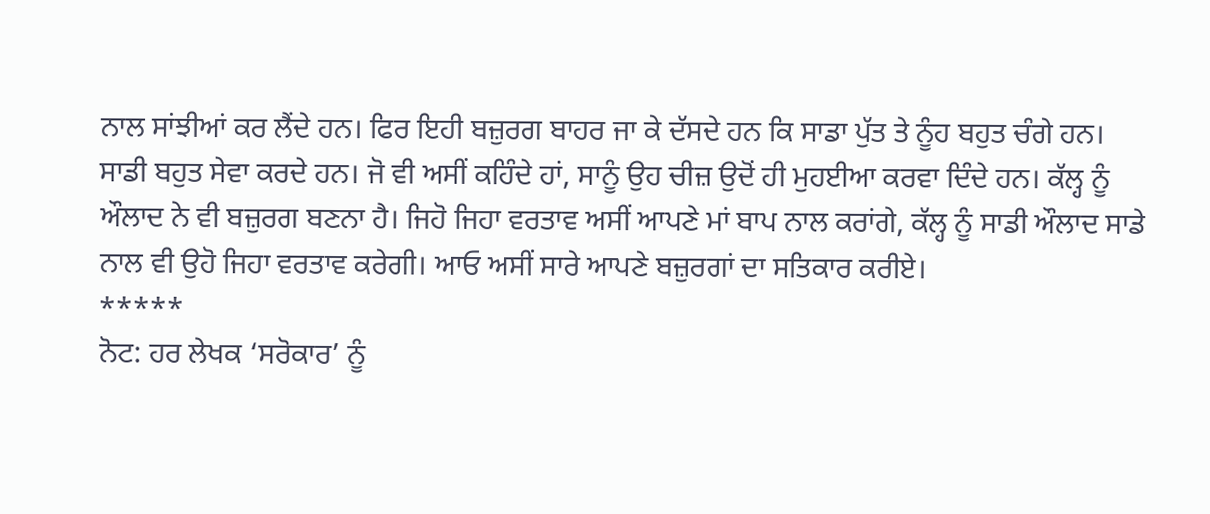ਨਾਲ ਸਾਂਝੀਆਂ ਕਰ ਲੈਂਦੇ ਹਨ। ਫਿਰ ਇਹੀ ਬਜ਼ੁਰਗ ਬਾਹਰ ਜਾ ਕੇ ਦੱਸਦੇ ਹਨ ਕਿ ਸਾਡਾ ਪੁੱਤ ਤੇ ਨੂੰਹ ਬਹੁਤ ਚੰਗੇ ਹਨ। ਸਾਡੀ ਬਹੁਤ ਸੇਵਾ ਕਰਦੇ ਹਨ। ਜੋ ਵੀ ਅਸੀਂ ਕਹਿੰਦੇ ਹਾਂ, ਸਾਨੂੰ ਉਹ ਚੀਜ਼ ਉਦੋਂ ਹੀ ਮੁਹਈਆ ਕਰਵਾ ਦਿੰਦੇ ਹਨ। ਕੱਲ੍ਹ ਨੂੰ ਔਲਾਦ ਨੇ ਵੀ ਬਜ਼ੁਰਗ ਬਣਨਾ ਹੈ। ਜਿਹੋ ਜਿਹਾ ਵਰਤਾਵ ਅਸੀਂ ਆਪਣੇ ਮਾਂ ਬਾਪ ਨਾਲ ਕਰਾਂਗੇ, ਕੱਲ੍ਹ ਨੂੰ ਸਾਡੀ ਔਲਾਦ ਸਾਡੇ ਨਾਲ ਵੀ ਉਹੋ ਜਿਹਾ ਵਰਤਾਵ ਕਰੇਗੀ। ਆਓ ਅਸੀਂ ਸਾਰੇ ਆਪਣੇ ਬਜ਼ੁਰਗਾਂ ਦਾ ਸਤਿਕਾਰ ਕਰੀਏ।
*****
ਨੋਟ: ਹਰ ਲੇਖਕ ‘ਸਰੋਕਾਰ’ ਨੂੰ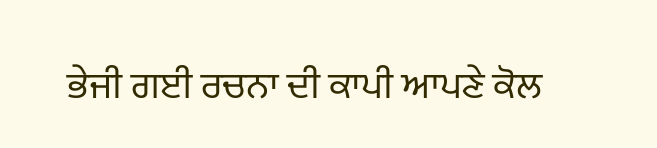ਭੇਜੀ ਗਈ ਰਚਨਾ ਦੀ ਕਾਪੀ ਆਪਣੇ ਕੋਲ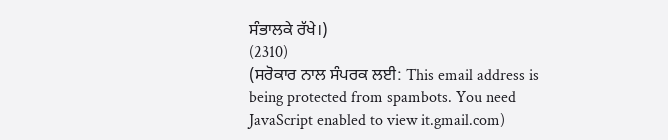ਸੰਭਾਲਕੇ ਰੱਖੇ।)
(2310)
(ਸਰੋਕਾਰ ਨਾਲ ਸੰਪਰਕ ਲਈ: This email address is being protected from spambots. You need JavaScript enabled to view it.gmail.com)